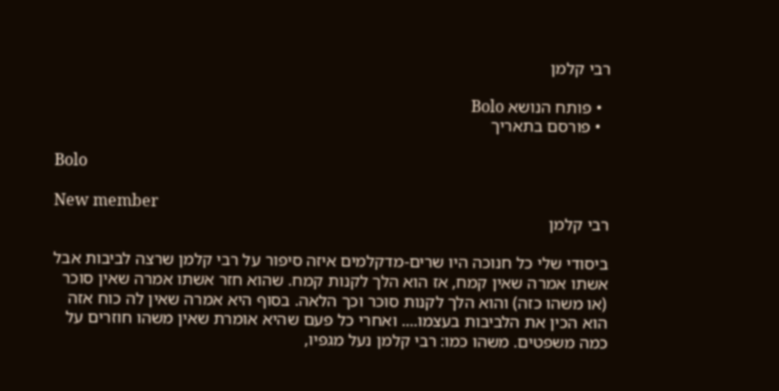רבי קלמן

  • פותח הנושא Bolo
  • פורסם בתאריך

Bolo

New member
רבי קלמן

ביסודי שלי כל חנוכה היו שרים-מדקלמים איזה סיפור על רבי קלמן שרצה לביבות אבל אשתו אמרה שאין קמח, אז הוא הלך לקנות קמח. שהוא חזר אשתו אמרה שאין סוכר (או משהו כזה) והוא הלך לקנות סוכר וכך הלאה. בסוף היא אמרה שאין לה כוח אזה הוא הכין את הלביבות בעצמו.... ואחרי כל פעם שהיא אומרת שאין משהו חוזרים על כמה משפטים. משהו כמו: רבי קלמן נעל מגפיו,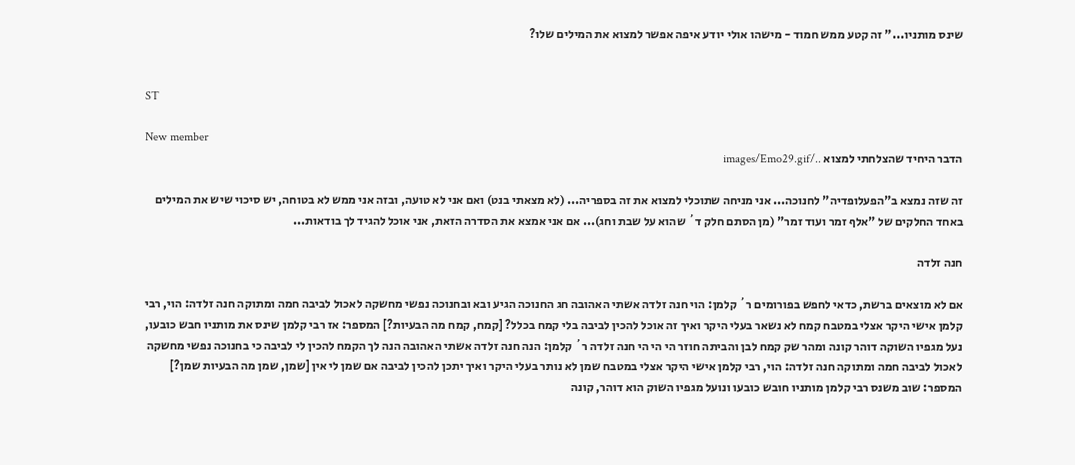שינס מותניו..." זה קטע ממש חמוד - מישהו אולי יודע איפה אפשר למצוא את המילים שלו?


ST

New member
הדבר היחיד שהצלחתי למצוא ../images/Emo29.gif

זה שזה נמצא ב"הפעלופדיה" לחנוכה... אני מניחה שתוכלי למצוא את זה בספריה... (לא מצאתי בנט) ואם אני לא טועה, ובזה אני ממש לא בטוחה, יש סיכוי שיש את המילים באחד החלקים של "אלף זמר ועוד זמר" (מן הסתם חלק ד´ שהוא על שבת וחג)... אם אני אמצא את הסדרה הזאת, אני אוכל להגיד לך בודאות...

חנה זלדה

אם לא מוצאים ברשת, כדאי לחפש בפורומים ר´ קלמן: הוי חנה זלדה אשתי האהובה חג החנוכה הגיע ובא ובחנוכה נפשי מחשקה לאכול לביבה חמה ומתוקה חנה זלדה: הוי, רבי קלמן אישי היקר אצלי במטבח קמח לא נשאר בעלי היקר ואיך זה אוכל להכין לביבה בלי קמח בכלל? [קמח, קמח מה הבעיות?] המספר: אז רבי קלמן שינס את מותניו חבש כובעו, נעל מגפיו השוקה דוהר קונה ומהר שק קמח לבן והביתה חוזר הי הי הי חנה זלדה ר´ קלמן: הנה חנה זלדה אשתי האהובה הנה לך הקמח להכין לי לביבה כי בחנוכה נפשי מחשקה לאכול לביבה חמה ומתוקה חנה זלדה: הוי, רבי קלמן אישי היקר אצלי במטבח שמן לא נותר בעלי היקר ואיך יתכן להכין לביבה אם שמן לי אין [שמן, שמן מה הבעיות שמן?] המספר: שוב משנס רבי קלמן מותניו חובש כובעו ונועל מגפיו השוק הוא דוהר, קונה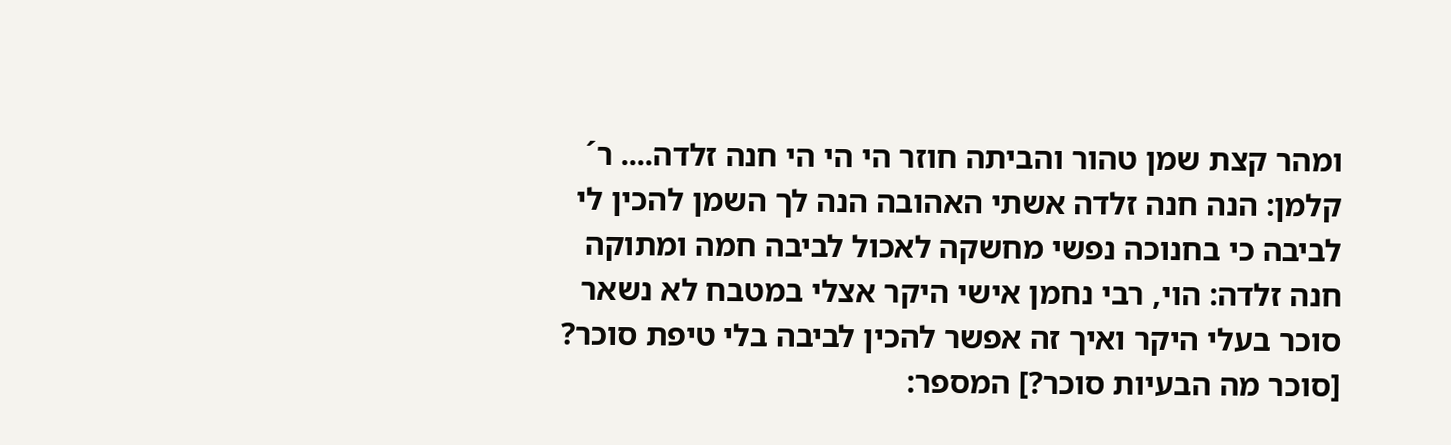ומהר קצת שמן טהור והביתה חוזר הי הי הי חנה זלדה.... ר´ קלמן: הנה חנה זלדה אשתי האהובה הנה לך השמן להכין לי לביבה כי בחנוכה נפשי מחשקה לאכול לביבה חמה ומתוקה חנה זלדה: הוי, רבי נחמן אישי היקר אצלי במטבח לא נשאר סוכר בעלי היקר ואיך זה אפשר להכין לביבה בלי טיפת סוכר? [סוכר מה הבעיות סוכר?] המספר: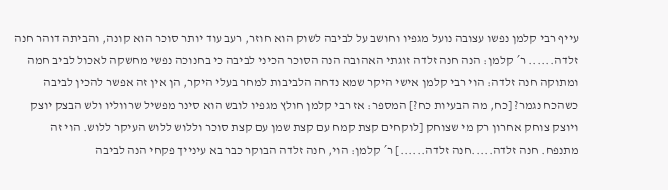עייף רבי קלמן נפשו עצובה נועל מגפיו וחושב על לביבה לשוק הוא חוזר, רעב עוד יותר סוכר הוא קונה, והביתה דוהר חנה זלדה...... ר´ קלמן: הנה חנה זלדה זוגתי האהובה הנה הסוכר הכיני לביבה כי בחנוכה נפשי מחשקה לאכול לביב חמה ומתוקה חנה זלדה: הוי רבי קלמן אישי היקר שמא נדחה הלביבות למחר בעלי היקר, הן אין זה אפשר להכין לביבה כשהכח נגמר? [כח, מה הבעיות כח?] המספר: אז רבי קלמן חולץ מגפיו לובש הוא סינר מפשיל שרווליו ולש הבצק יוצק ויוצק צוחק אחרון רק מי שצוחק [לוקחים קצת קמח עם קצת שמן עם קצת סוכר וללוש ללוש העיקר ללוש. הוי זה מתנפח. חנה זלדה.....חנה זלדה......] ר´ קלמן: הוי, חנה זלדה הבוקר כבר בא עינייך פקחי הנה לביבה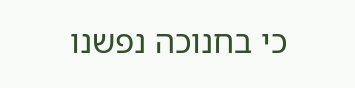כי בחנוכה נפשנו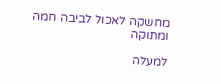מחשקה לאכול לביבה חמה ומתוקה

למעלה